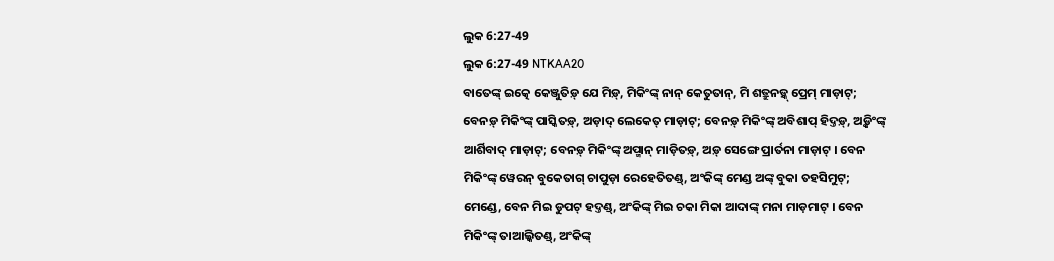ଲୁକ 6:27-49
ଲୁକ 6:27-49 NTKAA20
ବାତେଙ୍କ୍ ଇତ୍କେ କେଞ୍ଜୁତିଡ଼୍ ଯେ ମିଡ଼୍, ମିକିଂଙ୍କ୍ ନାନ୍ କେତୁତାନ୍, ମି ଶତ୍ରୁନଡ଼୍କ୍ ପ୍ରେମ୍ ମାଡ଼ାଟ୍; ବେନଡ଼୍ ମିକିଂଙ୍କ୍ ପାସ୍କିତଡ଼୍, ଅଡ଼ାଦ୍ ଲେକେତ୍ ମାଡ଼ାଟ୍; ବେନଡ଼୍ ମିକିଂଙ୍କ୍ ଅବିଶାପ୍ ହିଦ୍ତଡ଼୍, ଅଡ଼୍କିଂଙ୍କ୍ ଆର୍ଶିବାଦ୍ ମାଡ଼ାଟ୍; ବେନଡ଼୍ ମିକିଂଙ୍କ୍ ଅପ୍ମାନ୍ ମାଡ଼ିତଡ଼୍, ଅଡ଼୍ ସେଙ୍ଗେ ପ୍ରାର୍ତନା ମାଡ଼ାଟ୍ । ବେନ ମିକିଂଙ୍କ୍ ୱେରନ୍ ବୁକେତାଗ୍ ଚାପୁଡ଼ା ରେହେତିତଣ୍ଡ୍, ଅଂକିଙ୍କ୍ ମେଣ୍ଡ ଅଙ୍କ୍ ବୁକା ତହସିମୁଟ୍; ମେଣ୍ଡେ, ବେନ ମିଇ ଡୁପଟ୍ ହଦ୍ତଣ୍ଡ୍, ଅଂକିଙ୍କ୍ ମିଇ ଚକା ମିକା ଆଦାଙ୍କ୍ ମନା ମାଡ଼ମାଟ୍ । ବେନ ମିକିଂଙ୍କ୍ ତାଆଲ୍କିତଣ୍ଡ୍, ଅଂକିଙ୍କ୍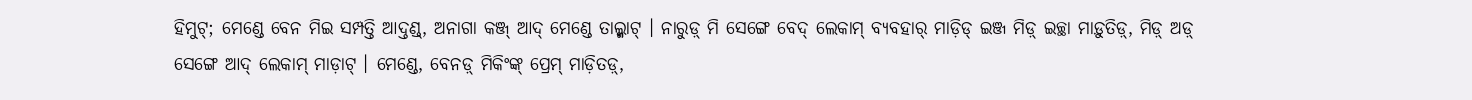ହିମୁଟ୍; ମେଣ୍ଡେ ବେନ ମିଇ ସମ୍ପତ୍ତି ଆଦ୍ତଣ୍ଡ୍, ଅନାଗା କଞ୍ଜ୍ ଆଦ୍ ମେଣ୍ଡେ ତାଲ୍କ୍ମାଟ୍ । ନାରୁଡ଼୍ ମି ସେଙ୍ଗେ ବେଦ୍ ଲେକାମ୍ ବ୍ୟବହାର୍ ମାଡ଼ିଡ୍ ଇଞ୍ଜ ମିଡ଼୍ ଇଚ୍ଛା ମାଡ଼ୁତିଡ଼୍, ମିଡ଼୍ ଅଡ଼୍ ସେଙ୍ଗେ ଆଦ୍ ଲେକାମ୍ ମାଡ଼ାଟ୍ । ମେଣ୍ଡେ, ବେନଡ଼୍ ମିକିଂଙ୍କ୍ ପ୍ରେମ୍ ମାଡ଼ିତଡ଼୍,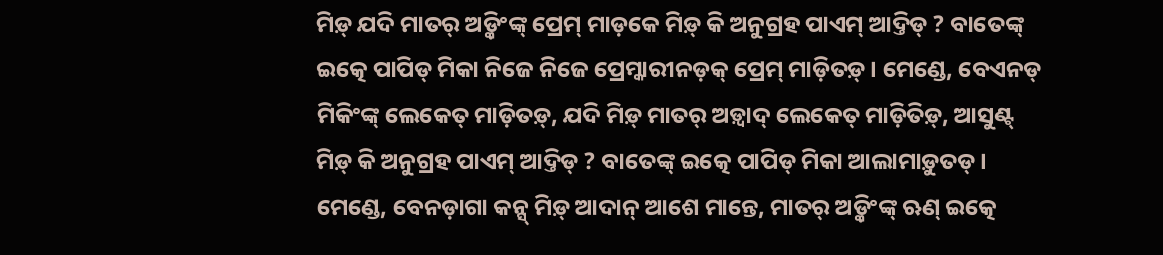ମିଡ଼୍ ଯଦି ମାତର୍ ଅଡ଼୍କିଂଙ୍କ୍ ପ୍ରେମ୍ ମାଡ଼କେ ମିଡ଼୍ କି ଅନୁଗ୍ରହ ପାଏମ୍ ଆଦ୍ତିଡ୍ ? ବାତେଙ୍କ୍ ଇତ୍କେ ପାପିଡ୍ ମିକା ନିଜେ ନିଜେ ପ୍ରେମ୍କାରୀନଡ଼କ୍ ପ୍ରେମ୍ ମାଡ଼ିତଡ଼୍ । ମେଣ୍ଡେ, ବେଏନଡ୍ ମିକିଂଙ୍କ୍ ଲେକେତ୍ ମାଡ଼ିତଡ଼୍, ଯଦି ମିଡ଼୍ ମାତର୍ ଅଡ଼୍ୱାଦ୍ ଲେକେତ୍ ମାଡ଼ିତିଡ଼୍, ଆସୁଣ୍ଟ୍ ମିଡ଼୍ କି ଅନୁଗ୍ରହ ପାଏମ୍ ଆଦ୍ତିଡ୍ ? ବାତେଙ୍କ୍ ଇତ୍କେ ପାପିଡ୍ ମିକା ଆଲାମାଡ଼ୁତଡ୍ । ମେଣ୍ଡେ, ବେନଡ଼ାଗା କନ୍ସ୍ ମିଡ଼୍ ଆଦାନ୍ ଆଶେ ମାନ୍ତେ, ମାତର୍ ଅଡ଼୍କିଂଙ୍କ୍ ଋଣ୍ ଇତ୍କେ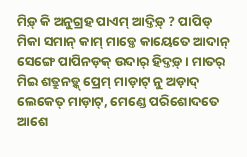ମିଡ଼୍ କି ଅନୁଗ୍ରହ ପାଏମ୍ ଆଦ୍ତିଡ଼୍ ? ପାପିଡ୍ ମିକା ସମାନ୍ କାମ୍ ମାଡ଼୍ତେ କାୟେତେ ଆଦାନ୍ ସେଙ୍ଗେ ପାପିନଡ଼କ୍ ଉଦାର୍ ହିଦ୍ତଡ଼୍ । ମାତର୍ ମିଇ ଶତ୍ରୁନଡ଼୍କ୍ ପ୍ରେମ୍ ମାଡ଼ାଟ୍ ନୁ ଅଡ଼ାଦ୍ ଲେକେତ୍ ମାଡ଼ାଟ୍, ମେଣ୍ଡେ ପରିଶୋଦତେ ଆଶେ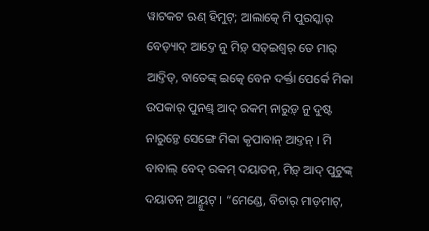ୱାଟକଟ ଋଣ୍ ହିମୁଟ୍; ଆଲାତ୍କେ ମି ପୁରସ୍କାର୍ ବେଡ଼୍ୟାଦ୍ ଆଦ୍ତେ ନୁ ମିଡ଼୍ ସତ୍ଇଶ୍ୱର୍ ତେ ମାର୍ ଆଦ୍ତିଡ୍, ବାତେଙ୍କ୍ ଇତ୍କେ ବେନ ଦର୍କ୍ତା ପେର୍କେ ମିକା ଉପକାର୍ ପୁନଣ୍ଡ୍ ଆଦ୍ ରକମ୍ ନାରୁଡ଼୍ ନୁ ଦୁଷ୍ଟ ନାରୁଡ଼୍ତେ ସେଙ୍ଗେ ମିକା କୃପାବାନ୍ ଆଦ୍ତନ୍ । ମି ବାବାଲ୍ ବେଦ୍ ରକମ୍ ଦୟାତନ୍, ମିଡ଼୍ ଆଦ୍ ପୁଟୁଙ୍କ୍ ଦୟାତନ୍ ଆୟ୍ମୁଟ୍ । “ମେଣ୍ଡେ, ବିଚାର୍ ମାଡ଼ମାଟ୍,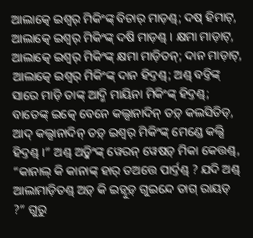ଆଲାତ୍କେ ଇଶ୍ୱର୍ ମିକିଂଙ୍କ୍ ବିଚାର୍ ମାଡ଼ଣ୍ଡ୍; ଦଷ୍ ହିମାଟ୍, ଆଲାତ୍କେ ଇଶ୍ୱର୍ ମିକିଂଙ୍କ୍ ଦଷି ମାଡ଼ଣ୍ଡ୍ । କ୍ଷମା ମାଡ଼ାଟ୍, ଆଲାତ୍କେ ଇଶ୍ୱର୍ ମିକିଂଙ୍କ୍ କ୍ଷମା ମାଡ଼ିତନ୍; ଦାନ ମାଡ଼ାଟ୍, ଆଲାତ୍କେ ଇଶ୍ୱର୍ ମିକିଂଙ୍କ୍ ଦାନ ହିଦ୍ତଣ୍ଡ୍; ଅଣ୍ଡ୍ ବଡ୍ତିଙ୍କ୍ ସାରେ ମାଡ଼ି ତାଙ୍କ୍ ଆଦ୍ମି ମାୟିନା ମିକିଂଙ୍କ୍ ହିଦ୍ତଣ୍ଡ୍; ବାତେଙ୍କ୍ ଇତ୍କେ ବେନେ କଲ୍ସାନାଦିନ୍ ତଡ଼୍ କଲସିତିଡ୍, ଆଦ୍ କଲ୍ସାନାଦିନ୍ ତଡ଼୍ ଇଶ୍ୱର୍ ମିକିଂଙ୍କ୍ ମେଣ୍ଡେ କଲ୍ସି ହିଦ୍ତଣ୍ଡ୍ ।” ଅଣ୍ଡ୍ ଅଡ଼୍କିଂଙ୍କ୍ ୱେରନ୍ ୱେଷଡ଼୍ ମିକା କେତ୍ତଣ୍ଡ୍, “କାନାଲ୍ କି କାନାଙ୍କ୍ ହାର୍ ତଅତ୍ତେ ପାର୍ଦ୍ତଣ୍ଡ୍ ? ଯଦି ଅଣ୍ଡ୍ ଆଲାମାଡ଼ିତଣ୍ଡ୍ ଅଡ଼୍ କି ଇଡ଼୍ୱୁଡ଼୍ ଗୁଇନ୍ଦେ ତାଗ୍ ରାୟଡ୍ ?” ଗୁରୁ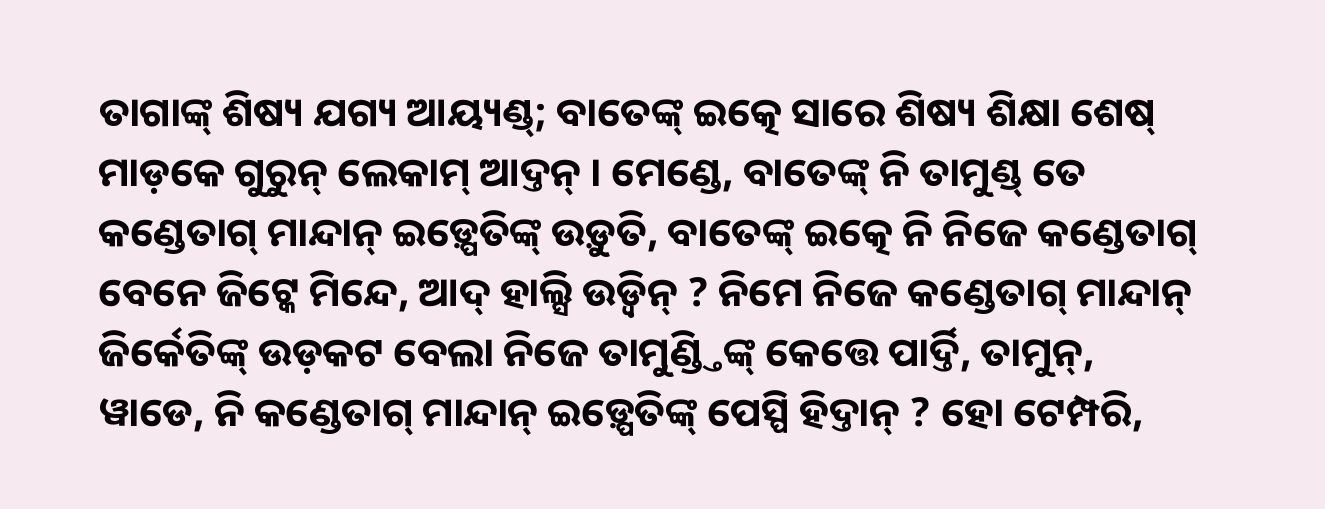ତାଗାଙ୍କ୍ ଶିଷ୍ୟ ଯଗ୍ୟ ଆୟ୍ୟଣ୍ଡ୍; ବାତେଙ୍କ୍ ଇତ୍କେ ସାରେ ଶିଷ୍ୟ ଶିକ୍ଷା ଶେଷ୍ ମାଡ଼କେ ଗୁରୁନ୍ ଲେକାମ୍ ଆଦ୍ତନ୍ । ମେଣ୍ଡେ, ବାତେଙ୍କ୍ ନି ତାମୁଣ୍ଡ୍ ତେ କଣ୍ଡେତାଗ୍ ମାନ୍ଦାନ୍ ଇଡ଼୍ପେତିଙ୍କ୍ ଉଡ଼ୁତି, ବାତେଙ୍କ୍ ଇତ୍କେ ନି ନିଜେ କଣ୍ଡେତାଗ୍ ବେନେ ଜିଟ୍କେ ମିନ୍ଦେ, ଆଦ୍ ହାଲ୍ସି ଉଡ଼୍ୱିନ୍ ? ନିମେ ନିଜେ କଣ୍ଡେତାଗ୍ ମାନ୍ଦାନ୍ ଜିର୍କେତିଙ୍କ୍ ଉଡ଼କଟ ବେଲା ନିଜେ ତାମୁଣ୍ଡ୍ତିଙ୍କ୍ କେତ୍ତେ ପାର୍ଦ୍ତି, ତାମୁନ୍, ୱାଡେ, ନି କଣ୍ଡେତାଗ୍ ମାନ୍ଦାନ୍ ଇଡ଼୍ପେତିଙ୍କ୍ ପେସ୍ପି ହିଦ୍ତାନ୍ ? ହୋ ଟେମ୍ପରି,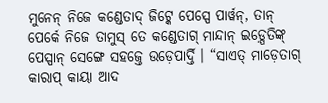ମୁନେନ୍ ନିଜେ କଣ୍ଡେତାଦ୍ ଜିଟ୍କେ ପେସ୍ପେ ପାର୍ୱନ୍, ତାନ୍ ପେର୍କେ ନିଜେ ତାମୁସ୍ ତେ କଣ୍ଡେତାଗ୍ ମାନ୍ଦାନ୍ ଇଡ଼୍ପେତିଙ୍କ୍ ପେସ୍ପାନ୍ ସେଙ୍ଗେ ସହଜ୍ତେ ଉଡ଼େପାର୍ଦ୍ତି । “ସାଏତ୍ ମାଡ଼େତାଗ୍ କାରାପ୍ କାୟା ଆଦ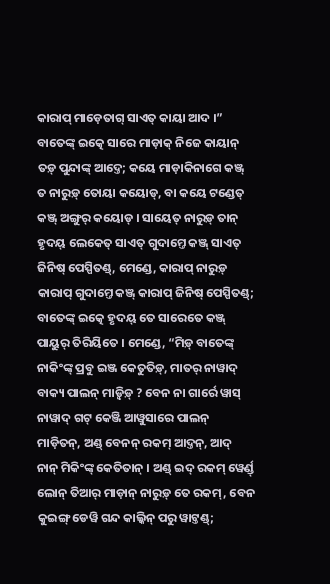କାରାପ୍ ମାଡ଼େତାଗ୍ ସାଏତ୍ କାୟା ଆଦ ।” ବାତେଙ୍କ୍ ଇତ୍କେ ସାରେ ମାଡ଼ାକ୍ ନିଜେ କାୟାନ୍ ତଡ଼୍ ପୁନ୍ଦାଙ୍କ୍ ଆଦ୍ତେ; କୟେ ମାଡ଼ାକିନାଗେ କଞ୍ଜ୍ ତ ନାରୁଡ଼୍ ତୋୟା କୟୋଡ୍, ବା କୟେ ଟଣ୍ଡେତ୍ କଞ୍ଜ୍ ଅଙ୍ଗୁର୍ କୟୋଡ୍ । ସାୟେତ୍ ନାରୁଡ଼୍ ତାନ୍ ହୃଦୟ୍ ଲେକେତ୍ ସାଏତ୍ ଗୁଦାମ୍ତେ କଞ୍ଜ୍ ସାଏତ୍ ଜିନିଷ୍ ପେସ୍ପିତଣ୍ଡ୍, ମେଣ୍ଡେ, କାରାପ୍ ନାରୁଡ଼୍ କାରାପ୍ ଗୁଦାମ୍ତେ କଞ୍ଜ୍ କାରାପ୍ ଜିନିଷ୍ ପେସ୍ପିତଣ୍ଡ୍; ବାତେଙ୍କ୍ ଇତ୍କେ ହୃଦୟ୍ ତେ ସାରେତେ କଞ୍ଜ୍ ପାୟୁର୍ ତିରିୟିତେ । ମେଣ୍ଡେ, “ମିଡ଼୍ ବାତେଙ୍କ୍ ନାକିଂଙ୍କ୍ ପ୍ରବୁ ଇଞ୍ଜ କେତୁତିଡ଼୍, ମାତର୍ ନାୱାଦ୍ ବାକ୍ୟ ପାଲନ୍ ମାଡ଼୍ୱିଡ଼୍ ? ବେନ ନା ଗାର୍ରେ ୱାସ୍ ନାୱାଦ୍ ଗଟ୍ କେଞ୍ଜି ଆୱୁସାରେ ପାଲନ୍ ମାଡ଼ିତନ୍, ଅଣ୍ଡ୍ ବେନନ୍ ରକମ୍ ଆଦ୍ତନ୍, ଆଦ୍ ନାନ୍ ମିକିଂଙ୍କ୍ କେତିତାନ୍ । ଅଣ୍ଡ୍ ଇଦ୍ ରକମ୍ ୱେର୍ଣ୍ଡ୍ ଲୋନ୍ ତିଆର୍ ମାଡ଼ାନ୍ ନାରୁଡ଼୍ ତେ ରକମ୍, ବେନ କୁଇଙ୍ଗ୍ ଡେୱି ଗନ୍ଦ କାଲ୍କିନ୍ ପରୁ ୱାଟ୍ତଣ୍ଡ୍;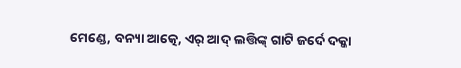ମେଣ୍ଡେ, ବନ୍ୟା ଆତ୍କେ, ଏର୍ ଆଦ୍ ଲତ୍ତିଙ୍କ୍ ଗାଟି ଜର୍ଦେ ଦକ୍କା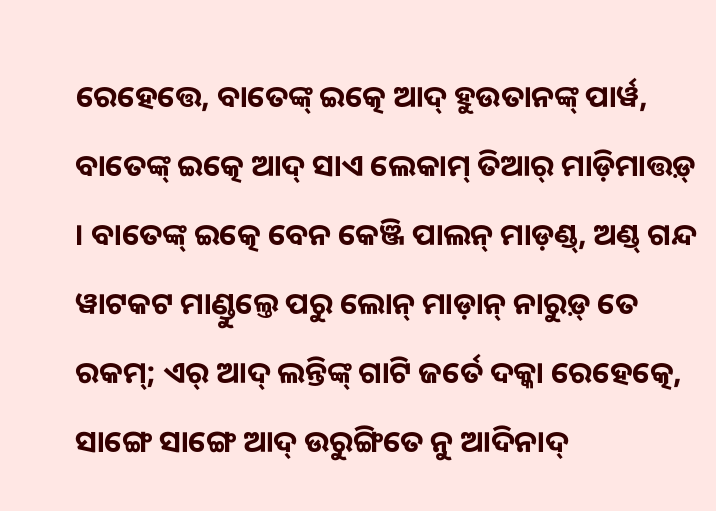ରେହେତ୍ତେ, ବାତେଙ୍କ୍ ଇତ୍କେ ଆଦ୍ ହୁଉତାନଙ୍କ୍ ପାର୍ୱ, ବାତେଙ୍କ୍ ଇତ୍କେ ଆଦ୍ ସାଏ ଲେକାମ୍ ତିଆର୍ ମାଡ଼ିମାତ୍ତଡ଼୍ । ବାତେଙ୍କ୍ ଇତ୍କେ ବେନ କେଞ୍ଜି ପାଲନ୍ ମାଡ଼ଣ୍ଡ୍, ଅଣ୍ଡ୍ ଗନ୍ଦ ୱାଟକଟ ମାଣ୍ଡୁଲ୍ତେ ପରୁ ଲୋନ୍ ମାଡ଼ାନ୍ ନାରୁଡ଼୍ ତେ ରକମ୍; ଏର୍ ଆଦ୍ ଲନ୍ତିଙ୍କ୍ ଗାଟି ଜର୍ତେ ଦକ୍କା ରେହେତ୍କେ, ସାଙ୍ଗେ ସାଙ୍ଗେ ଆଦ୍ ଉରୁଙ୍ଗିତେ ନୁ ଆଦିନାଦ୍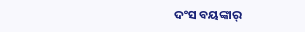ଦଂସ ବୟଙ୍କାର୍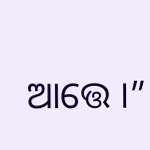ଆତ୍ତେ ।”